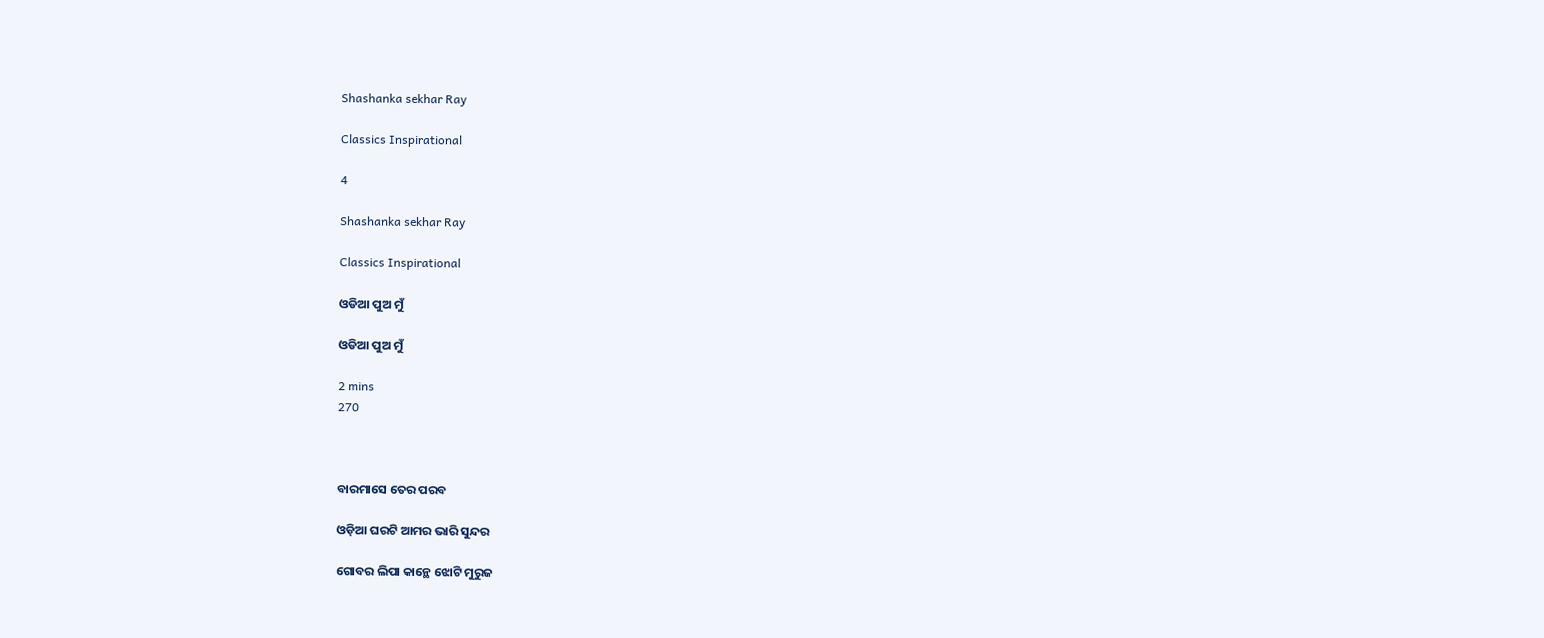Shashanka sekhar Ray

Classics Inspirational

4

Shashanka sekhar Ray

Classics Inspirational

ଓଡିଆ ପୁଅ ମୁଁ

ଓଡିଆ ପୁଅ ମୁଁ

2 mins
270



ବାରମାସେ ତେର ପରବ

ଓଡ଼ିଆ ଘରଟି ଆମର ଭାରି ସୁନ୍ଦର

ଗୋବର ଲିପା କାନ୍ଥେ ଝୋଟି ମୁରୁଜ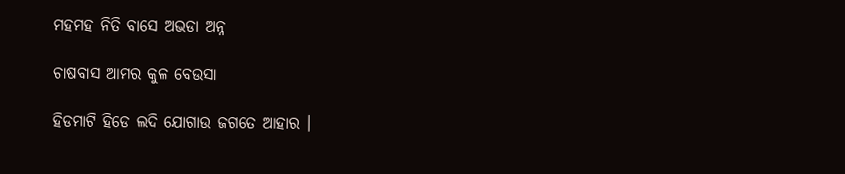ମହମହ ନିତି ବାସେ ଅଭଡା ଅନ୍ନ

ଚାଷବାସ ଆମର କୁଳ ବେଉସା

ହିଡମାଟି ହିଡେ ଲଦି ଯୋଗାଉ ଜଗତେ ଆହାର ।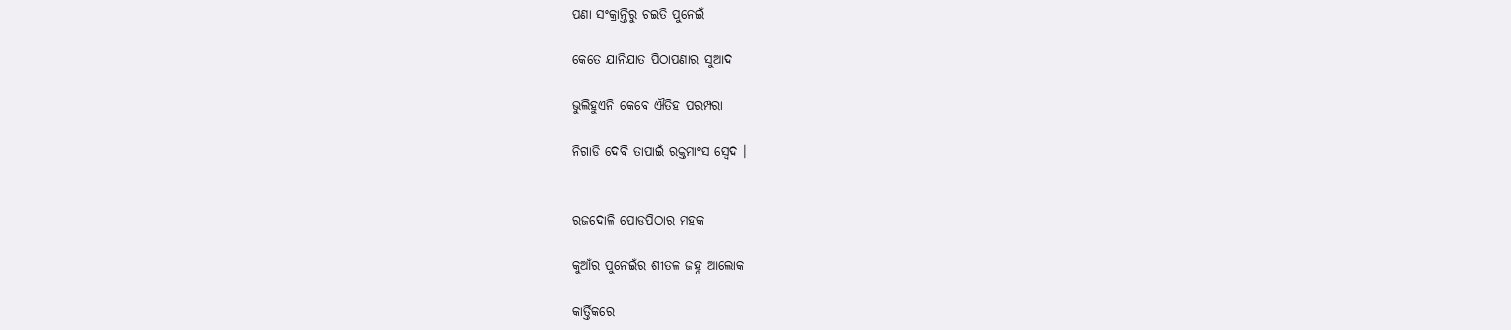ପଣା ସଂକ୍ରାନ୍ତିରୁ ଚଇତି ପୁନେଇଁ

କେତେ ଯାନିଯାତ ପିଠାପଣାର ସୁଆଦ

ଭୁଲିହୁଏନି କେବେ ଐତିହ ପରମ୍ପରା

ନିଗାଡି ଦେବି ତାପାଇଁ ରକ୍ତମାଂସ ସ୍ଵେଦ ।


ରଜଦୋଳି ପୋଡପିଠାର ମହକ

କୁଆଁର ପୁନେଇଁର ଶୀତଳ ଜହ୍ନ ଆଲୋକ

କାର୍ତ୍ତିକରେ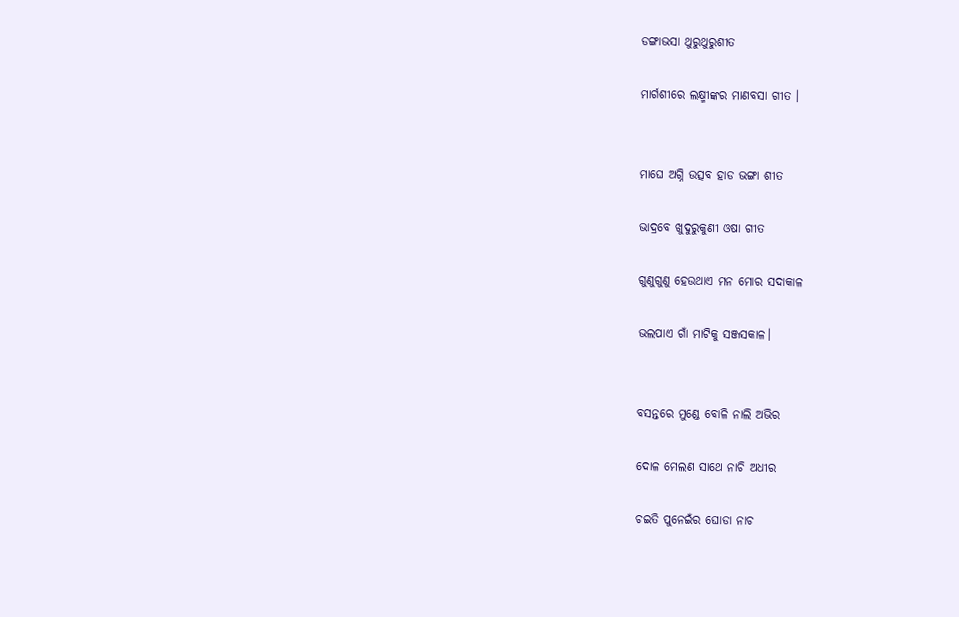ଡଙ୍ଗାଭସା ଥୁରୁଥୁରୁଶୀତ

ମାର୍ଗଶୀରେ ଲକ୍ଷ୍ମୀଙ୍କର ମାଣବସା ଗୀତ ।


ମାଘେ ଅଗ୍ନି ଉତ୍ସବ ହାଡ ଭଙ୍ଗା ଶୀତ

ଭାଦ୍ରବେ ଖୁଦୁରୁକୁଣୀ ଓଷା ଗୀତ

ଗୁଣୁଗୁଣୁ ହେଉଥାଏ ମନ ମୋର ସଦାକାଳ

ଭଲପାଏ ଗାଁ ମାଟିକୁ ସଞ୍ଜସକାଳ।


ବସନ୍ତରେ ମୁଣ୍ଡେ ବୋଳି ନାଲି ଅଭିର

ଦୋଳ ମେଲଣ ସାଥେ ନାଚି ଅଧୀର

ଚଇତି ପୁନେଇଁର ଘୋଡା ନାଚ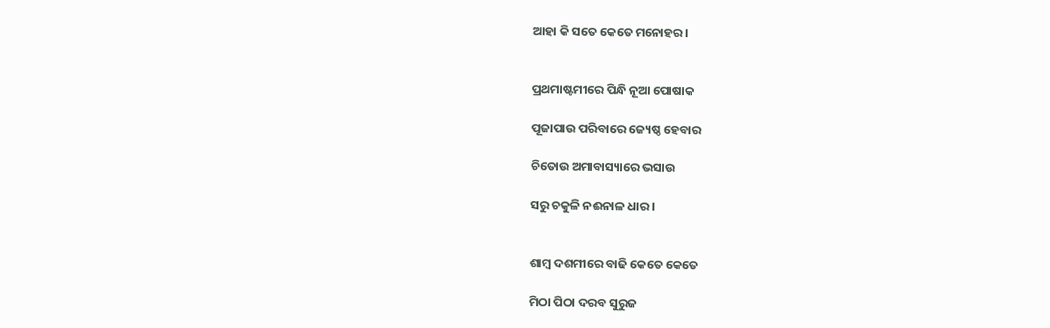ଆହା କି ସତେ କେତେ ମନୋହର ।


ପ୍ରଥମାଷ୍ଟମୀରେ ପିନ୍ଧି ନୂଆ ପୋଷାକ

ପୂଜାପାଉ ପରିବାରେ ଜ୍ୟେଷ୍ଠ ହେବାର

ଚିତୋଉ ଅମାବାସ୍ୟାରେ ଭସାଉ

ସରୁ ଚକୁଳି ନଈନାଳ ଧାର ।


ଶାମ୍ଵ ଦଶମୀରେ ବାଢି କେତେ କେତେ

ମିଠା ପିଠା ଦରବ ସୁରୁଜ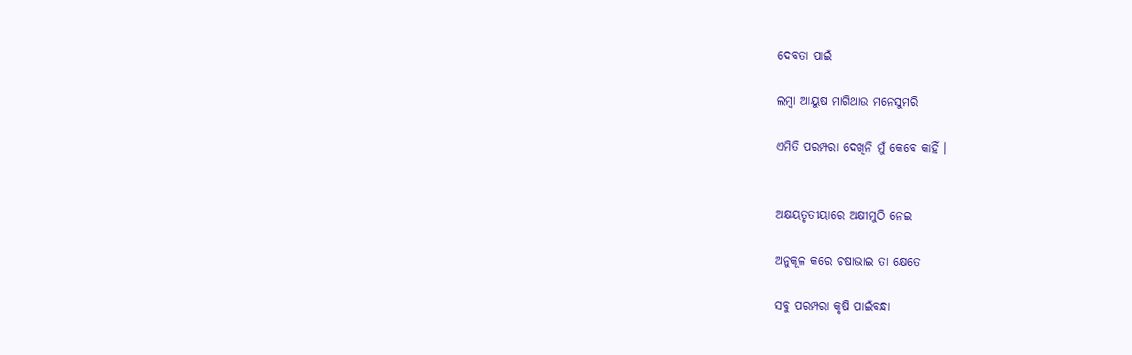ଦେବତା ପାଇଁ

ଲମ୍ଵା ଆୟୁଷ ମାଗିଥାଉ ମନେସୁମରି

ଏମିତି ପରମ୍ପରା ଦେଖିନି ମୁଁ କେବେ କାହିଁ ।


ଅକ୍ଷୟତୃତୀୟାରେ ଅକ୍ଷୀମୁଠି ନେଇ

ଅନୁକୂଳ କରେ ଚଷାଭାଇ ତା କ୍ଷେତେ

ସବୁ ପରମ୍ପରା କୃଷି ପାଇଁବନ୍ଧା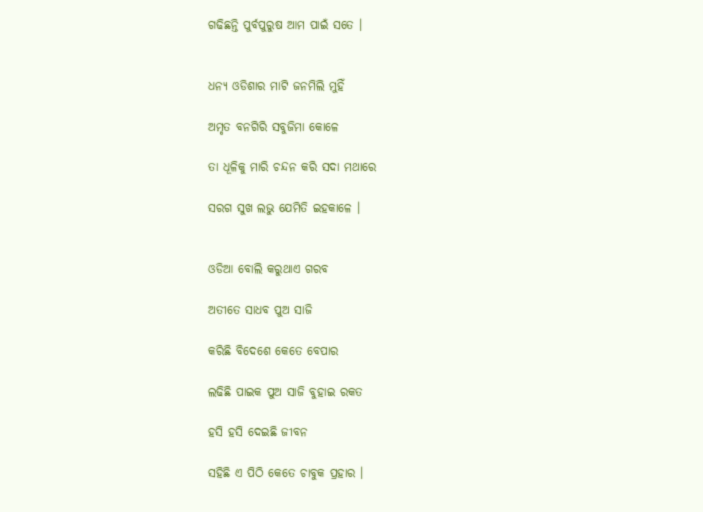ଗଢିଛନ୍ତି ପୁର୍ବପୁରୁଷ ଆମ ପାଇଁ ସତେ ।


ଧନ୍ୟ ଓଡିଶାର ମାଟି ଜନମିଲି ମୁହିଁ

ଅମୃତ ବନଗିରି ସବୁଜିମା କୋଳେ

ତା ଧୂଳିକୁ ମାରି ଚନ୍ଦନ କରି ସଦା ମଥାରେ

ସରଗ ସୁଖ ଲଭୁ ଯେମିତି ଇହକାଳେ ।


ଓଡିଆ ବୋଲି କରୁଥାଏ ଗରବ

ଅତୀତେ ସାଧବ ପୁଅ ସାଜି

କରିଛି ବିଦେଶେ କେତେ ବେପାର

ଲଢିଛି ପାଇକ ପୁଅ ସାଜି ବୁହାଇ ରକତ

ହସି ହସି ଦେଇଛି ଜୀବନ

ସହିଛି ଏ ପିଠି କେତେ ଚାବୁକ ପ୍ରହାର ।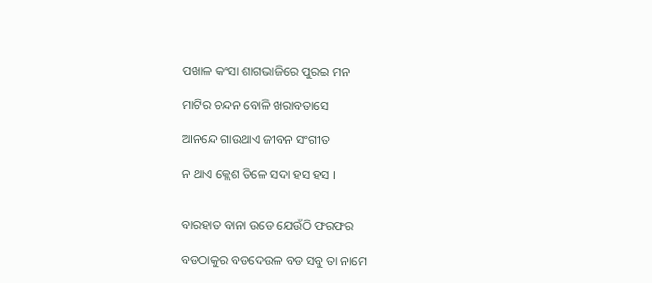ପଖାଳ କଂସା ଶାଗଭାଜିରେ ପୁରଇ ମନ

ମାଟିର ଚନ୍ଦନ ବୋଳି ଖରାବତାସେ

ଆନନ୍ଦେ ଗାଉଥାଏ ଜୀବନ ସଂଗୀତ

ନ ଥାଏ କ୍ଲେଶ ତିଳେ ସଦା ହସ ହସ ।


ବାରହାତ ବାନା ଉଡେ ଯେଉଁଠି ଫରଫର

ବଡଠାକୁର ବଡଦେଉଳ ବଡ ସବୁ ତା ନାମେ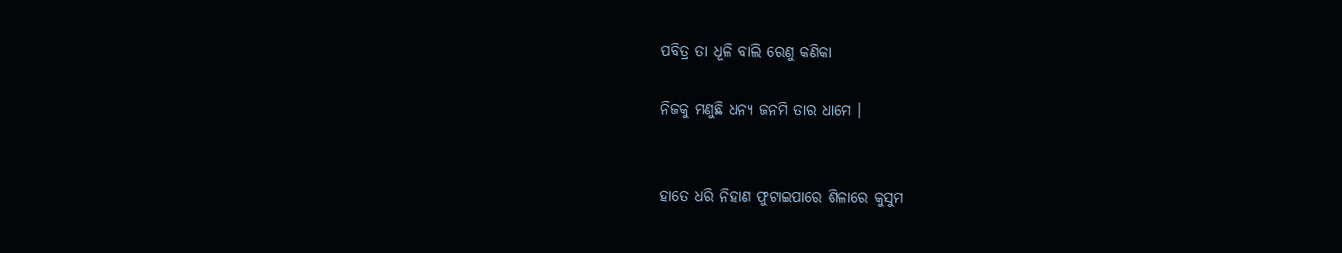ପବିତ୍ର ତା ଧୂଳି ବାଲି ରେଣୁ କଣିକା

ନିଜକୁ ମଣୁଛି ଧନ୍ୟ ଜନମି ତାର ଧାମେ ।


ହାତେ ଧରି ନିହାଣ ଫୁଟାଇପାରେ ଶିଳାରେ କୁସୁମ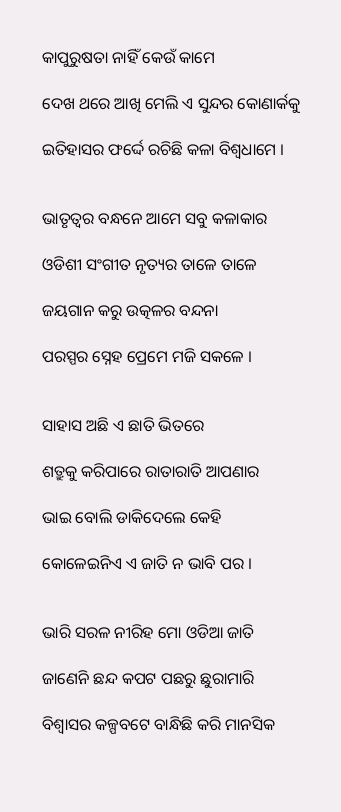କାପୁରୁଷତା ନାହିଁ କେଉଁ କାମେ

ଦେଖ ଥରେ ଆଖି ମେଲି ଏ ସୁନ୍ଦର କୋଣାର୍କକୁ

ଇତିହାସର ଫର୍ଦ୍ଦେ ରଚିଛି କଳା ବିଶ୍ଵଧାମେ ।


ଭାତୃତ୍ଵର ବନ୍ଧନେ ଆମେ ସବୁ କଳାକାର

ଓଡିଶୀ ସଂଗୀତ ନୃତ୍ୟର ତାଳେ ତାଳେ

ଜୟଗାନ କରୁ ଉତ୍କଳର ବନ୍ଦନା

ପରସ୍ପର ସ୍ନେହ ପ୍ରେମେ ମଜି ସକଳେ ।


ସାହାସ ଅଛି ଏ ଛାତି ଭିତରେ

ଶତ୍ରୁକୁ କରିପାରେ ରାତାରାତି ଆପଣାର

ଭାଇ ବୋଲି ଡାକିଦେଲେ କେହି

କୋଳେଇନିଏ ଏ ଜାତି ନ ଭାବି ପର ।


ଭାରି ସରଳ ନୀରିହ ମୋ ଓଡିଆ ଜାତି

ଜାଣେନି ଛନ୍ଦ କପଟ ପଛରୁ ଛୁରାମାରି

ବିଶ୍ଵାସର କଳ୍ପବଟେ ବାନ୍ଧିଛି କରି ମାନସିକ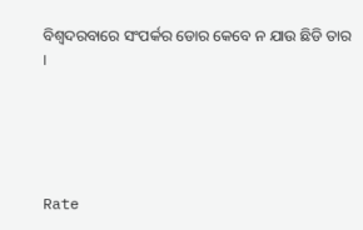ବିଶ୍ଵଦରବାରେ ସଂପର୍କର ଡୋର କେବେ ନ ଯାଉ ଛିଡି ତାର ।





Rate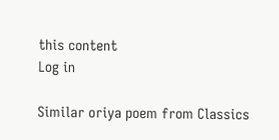this content
Log in

Similar oriya poem from Classics